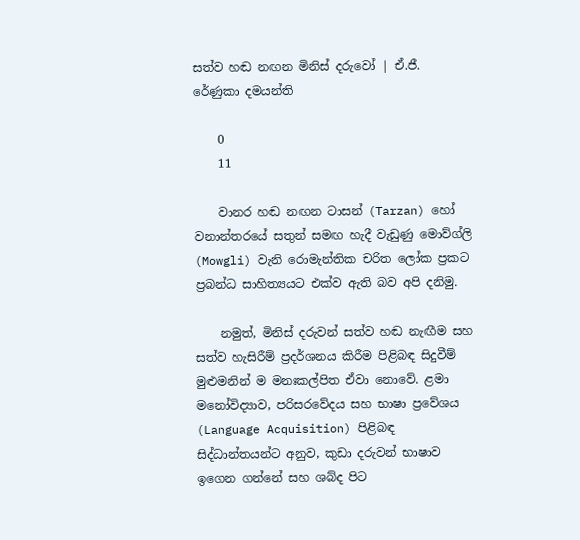සත්ව හඬ නඟන මිනිස් දරුවෝ | ඒ.ජී. රේණුකා දමයන්ති

    0
    11

    වානර හඬ නඟන ටාසන් (Tarzan) හෝ වනාන්තරයේ සතුන් සමඟ හැදී වැඩුණු මොව්ග්ලි (Mowgli) වැනි රොමැන්තික චරිත ලෝක ප්‍රකට ප්‍රබන්ධ සාහිත්‍යයට එක්ව ඇති බව අපි දනිමු.

    නමුත්, මිනිස් දරුවන් සත්ව හඬ නැඟීම සහ සත්ව හැසිරීම් ප්‍රදර්ශනය කිරීම පිළිබඳ සිදුවීම් මුළුමනින් ම මනඃකල්පිත ඒවා නොවේ. ළමා මනෝවිද්‍යාව, පරිසරවේදය සහ භාෂා ප්‍රවේශය (Language Acquisition) පිළිබඳ සිද්ධාන්තයන්ට අනුව, කුඩා දරුවන් භාෂාව ඉගෙන ගන්නේ සහ ශබ්ද පිට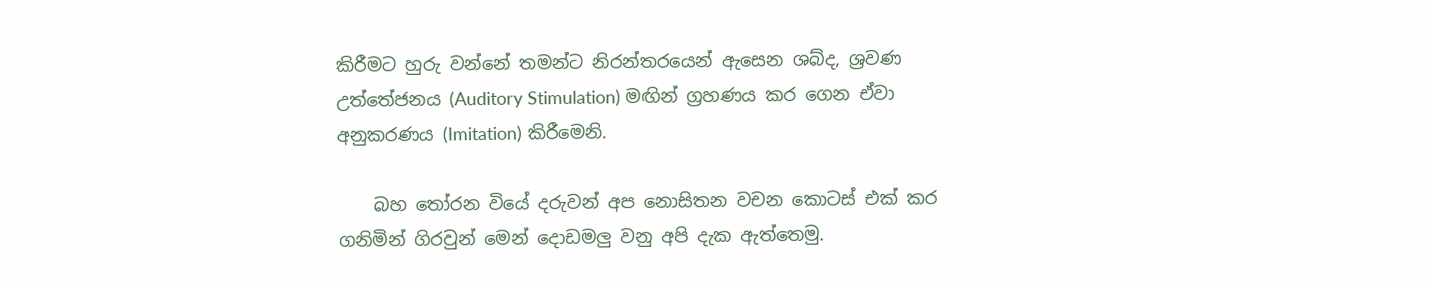කිරීමට හුරු වන්නේ තමන්ට නිරන්තරයෙන් ඇසෙන ශබ්ද, ශ්‍රවණ උත්තේජනය (Auditory Stimulation) මඟින් ග්‍රහණය කර ගෙන ඒවා අනුකරණය (Imitation) කිරීමෙනි.

    බහ තෝරන වියේ දරුවන් අප නොසිතන වචන කොටස් එක් කර ගනිමින් ගිරවුන් මෙන් දොඩමලු වනු අපි දැක ඇත්තෙමු.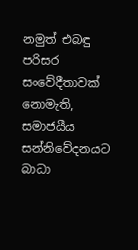නමුත් එබඳු පරිසර සංවේදීතාවක් නොමැති, සමාජයීය සන්නිවේදනයට බාධා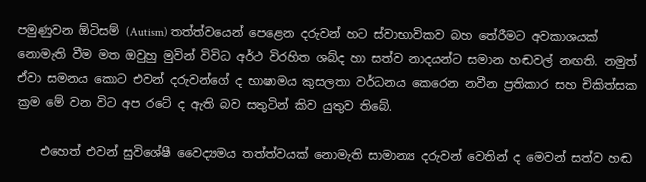පමුණුවන ඕටිසම් (Autism) තත්ත්වයෙන් පෙළෙන දරුවන් හට ස්වාභාවිකව බහ තේරීමට අවකාශයක් නොමැති වීම මත ඔවුහු මුවින් විවිධ අර්ථ විරහිත ශබ්ද හා සත්ව නාදයන්ට සමාන හඬවල් නඟති. නමුත් ඒවා සමනය කොට එවන් දරුවන්ගේ ද භාෂාමය කුසලතා වර්ධනය කෙරෙන නවීන ප්‍රතිකාර සහ චිකිත්සක ක්‍රම මේ වන විට අප රටේ ද ඇති බව සතුටින් කිව යුතුව තිබේ.

    එහෙත් එවන් සුවිශේෂී වෛද්‍යමය තත්ත්වයක් නොමැති සාමාන්‍ය දරුවන් වෙතින් ද මෙවන් සත්ව හඬ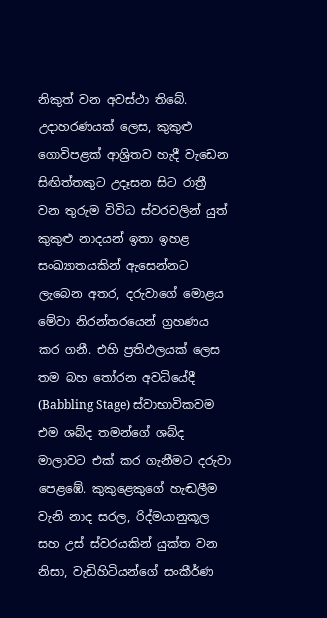නිකුත් වන අවස්ථා තිබේ. උදාහරණයක් ලෙස, කුකුළු ගොවිපළක් ආශ්‍රිතව හැදී වැඩෙන සිඟිත්තකුට උදෑසන සිට රාත්‍රී වන තුරුම විවිධ ස්වරවලින් යුත් කුකුළු නාදයන් ඉතා ඉහළ සංඛ්‍යාතයකින් ඇසෙන්නට ලැබෙන අතර, දරුවාගේ මොළය මේවා නිරන්තරයෙන් ග්‍රහණය කර ගනී. එහි ප්‍රතිඵලයක් ලෙස තම බහ තෝරන අවධියේදී (Babbling Stage) ස්වාභාවිකවම එම ශබ්ද තමන්ගේ ශබ්ද මාලාවට එක් කර ගැනීමට දරුවා පෙළඹේ. කුකුළෙකුගේ හැඬලීම වැනි නාද සරල, රිද්මයානුකූල සහ උස් ස්වරයකින් යුක්ත වන නිසා, වැඩිහිටියන්ගේ සංකීර්ණ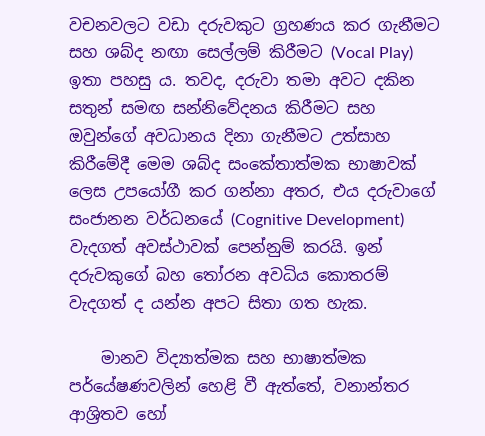වචනවලට වඩා දරුවකුට ග්‍රහණය කර ගැනීමට සහ ශබ්ද නඟා සෙල්ලම් කිරීමට (Vocal Play) ඉතා පහසු ය. තවද, දරුවා තමා අවට දකින සතුන් සමඟ සන්නිවේදනය කිරීමට සහ ඔවුන්ගේ අවධානය දිනා ගැනීමට උත්සාහ කිරීමේදී මෙම ශබ්ද සංකේතාත්මක භාෂාවක් ලෙස උපයෝගී කර ගන්නා අතර, එය දරුවාගේ සංජානන වර්ධනයේ (Cognitive Development) වැදගත් අවස්ථාවක් පෙන්නුම් කරයි. ඉන් දරුවකුගේ බහ තෝරන අවධිය කොතරම් වැදගත් ද යන්න අපට සිතා ගත හැක.

    මානව විද්‍යාත්මක සහ භාෂාත්මක පර්යේෂණවලින් හෙළි වී ඇත්තේ, වනාන්තර ආශ්‍රිතව හෝ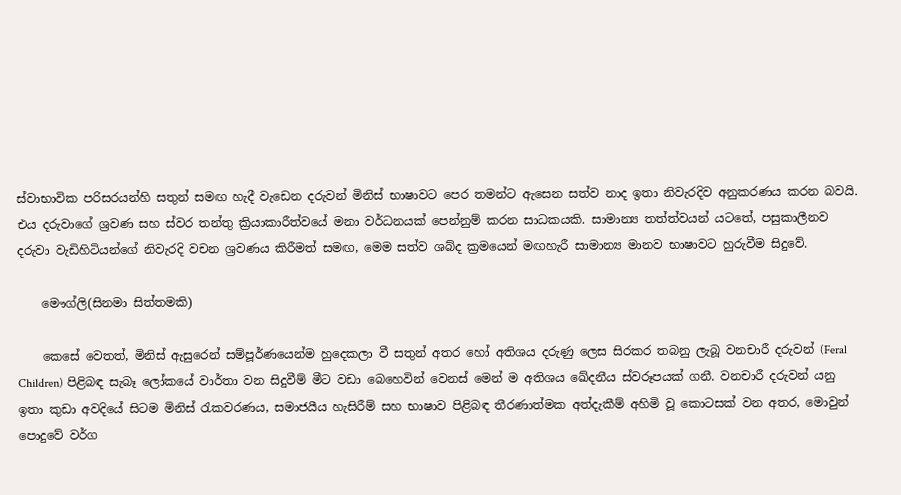ස්වාභාවික පරිසරයන්හි සතුන් සමඟ හැදී වැඩෙන දරුවන් මිනිස් භාෂාවට පෙර තමන්ට ඇසෙන සත්ව නාද ඉතා නිවැරදිව අනුකරණය කරන බවයි. එය දරුවාගේ ශ්‍රවණ සහ ස්වර තන්තු ක්‍රියාකාරීත්වයේ මනා වර්ධනයක් පෙන්නුම් කරන සාධකයකි. සාමාන්‍ය තත්ත්වයන් යටතේ, පසුකාලීනව දරුවා වැඩිහිටියන්ගේ නිවැරදි වචන ශ්‍රවණය කිරීමත් සමඟ, මෙම සත්ව ශබ්ද ක්‍රමයෙන් මඟහැරී සාමාන්‍ය මානව භාෂාවට හුරුවීම සිදුවේ.

    මෞග්ලි(සිනමා සිත්තමකි)

    කෙසේ වෙතත්, මිනිස් ඇසුරෙන් සම්පූර්ණයෙන්ම හුදෙකලා වී සතුන් අතර හෝ අතිශය දරුණු ලෙස සිරකර තබනු ලැබූ වනචාරී දරුවන් (Feral Children) පිළිබඳ සැබෑ ලෝකයේ වාර්තා වන සිදුවීම් මීට වඩා බෙහෙවින් වෙනස් මෙන් ම අතිශය ඛේදනීය ස්වරූපයක් ගනී. වනචාරී දරුවන් යනු ඉතා කුඩා අවදියේ සිටම මිනිස් රැකවරණය, සමාජයීය හැසිරීම් සහ භාෂාව පිළිබඳ තීරණාත්මක අත්දැකීම් අහිමි වූ කොටසක් වන අතර, මොවුන් පොදුවේ වර්ග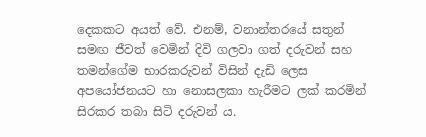දෙකකට අයත් වේ. එනම්, වනාන්තරයේ සතුන් සමඟ ජීවත් වෙමින් දිවි ගලවා ගත් දරුවන් සහ තමන්ගේම භාරකරුවන් විසින් දැඩි ලෙස අපයෝජනයට හා නොසලකා හැරීමට ලක් කරමින් සිරකර තබා සිටි දරුවන් ය.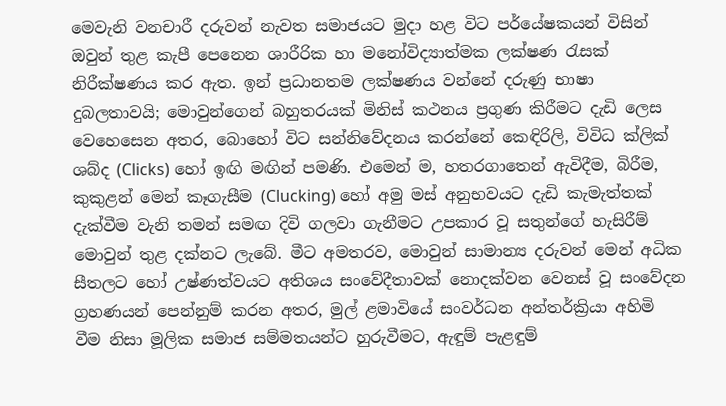මෙවැනි වනචාරී දරුවන් නැවත සමාජයට මුදා හළ විට පර්යේෂකයන් විසින් ඔවුන් තුළ කැපී පෙනෙන ශාරීරික හා මනෝවිද්‍යාත්මක ලක්ෂණ රැසක් නිරීක්ෂණය කර ඇත. ඉන් ප්‍රධානතම ලක්ෂණය වන්නේ දරුණු භාෂා දුබලතාවයි; මොවුන්ගෙන් බහුතරයක් මිනිස් කථනය ප්‍රගුණ කිරීමට දැඩි ලෙස වෙහෙසෙන අතර, බොහෝ විට සන්නිවේදනය කරන්නේ කෙඳිරිලි, විවිධ ක්ලික් ශබ්ද (Clicks) හෝ ඉඟි මඟින් පමණි. එමෙන් ම, හතරගාතෙන් ඇවිදීම, බිරීම, කුකුළන් මෙන් කෑගැසීම (Clucking) හෝ අමු මස් අනුභවයට දැඩි කැමැත්තක් දැක්වීම වැනි තමන් සමඟ දිවි ගලවා ගැනීමට උපකාර වූ සතුන්ගේ හැසිරීම් මොවුන් තුළ දක්නට ලැබේ. මීට අමතරව, මොවුන් සාමාන්‍ය දරුවන් මෙන් අධික සීතලට හෝ උෂ්ණත්වයට අතිශය සංවේදීතාවක් නොදක්වන වෙනස් වූ සංවේදන ග්‍රහණයන් පෙන්නුම් කරන අතර, මුල් ළමාවියේ සංවර්ධන අන්තර්ක්‍රියා අහිමි වීම නිසා මූලික සමාජ සම්මතයන්ට හුරුවීමට, ඇඳුම් පැළඳුම්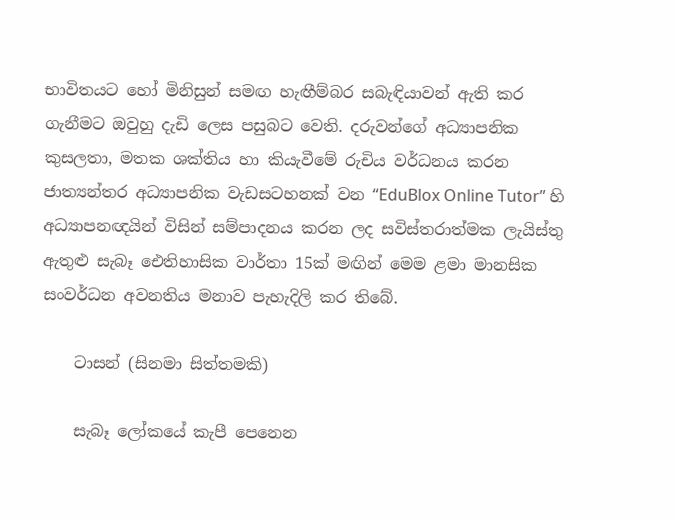භාවිතයට හෝ මිනිසුන් සමඟ හැඟීම්බර සබැඳියාවන් ඇති කර ගැනීමට ඔවුහු දැඩි ලෙස පසුබට වෙති. දරුවන්ගේ අධ්‍යාපනික කුසලතා, මතක ශක්තිය හා කියැවීමේ රුචිය වර්ධනය කරන ජාත්‍යන්තර අධ්‍යාපනික වැඩසටහනක් වන “EduBlox Online Tutor” හි අධ්‍යාපනඥයින් විසින් සම්පාදනය කරන ලද සවිස්තරාත්මක ලැයිස්තු ඇතුළු සැබෑ ඓතිහාසික වාර්තා 15ක් මඟින් මෙම ළමා මානසික සංවර්ධන අවනතිය මනාව පැහැදිලි කර තිබේ.

    ටාසන් (සිනමා සිත්තමකි)

    සැබෑ ලෝකයේ කැපී පෙනෙන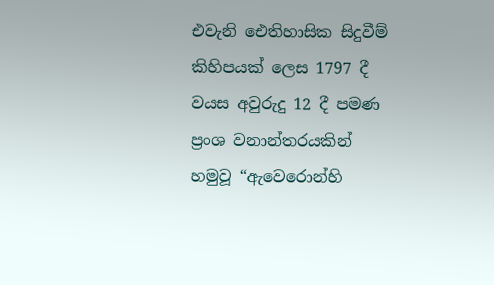එවැනි ඓතිහාසික සිදුවීම් කිහිපයක් ලෙස 1797 දී වයස අවුරුදු 12 දී පමණ ප්‍රංශ වනාන්තරයකින් හමුවූ “ඇවෙරොන්හි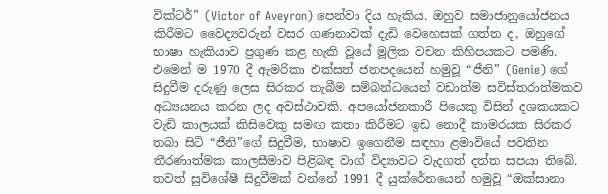වික්ටර්” (Victor of Aveyron) පෙන්වා දිය හැකිය. ඔහුව සමාජානුයෝජනය කිරීමට වෛද්‍යවරුන් වසර ගණනාවක් දැඩි වෙහෙසක් ගත්ත ද, ඔහුගේ භාෂා හැකියාව ප්‍රගුණ කළ හැකි වූයේ මූලික වචන කිහිපයකට පමණි. එමෙන් ම 1970 දී ඇමරිකා එක්සත් ජනපදයෙන් හමුවූ “ජීනි” (Genie) ගේ සිදුවීම දරුණු ලෙස සිරකර තැබීම සම්බන්ධයෙන් වඩාත්ම සවිස්තරාත්මකව අධ්‍යයනය කරන ලද අවස්ථාවකි. අපයෝජනකාරී පියෙකු විසින් දශකයකට වැඩි කාලයක් කිසිවෙකු සමඟ කතා කිරීමට ඉඩ නොදී කාමරයක සිරකර තබා සිටි “ජීනි”ගේ සිදුවීම, භාෂාව ඉගෙනීම සඳහා ළමාවියේ පවතින තීරණාත්මක කාලසීමාව පිළිබඳ වාග් විද්‍යාවට වැදගත් දත්ත සපයා තිබේ. තවත් සුවිශේෂී සිදුවීමක් වන්නේ 1991 දී යුක්රේනයෙන් හමුවූ “ඔක්සානා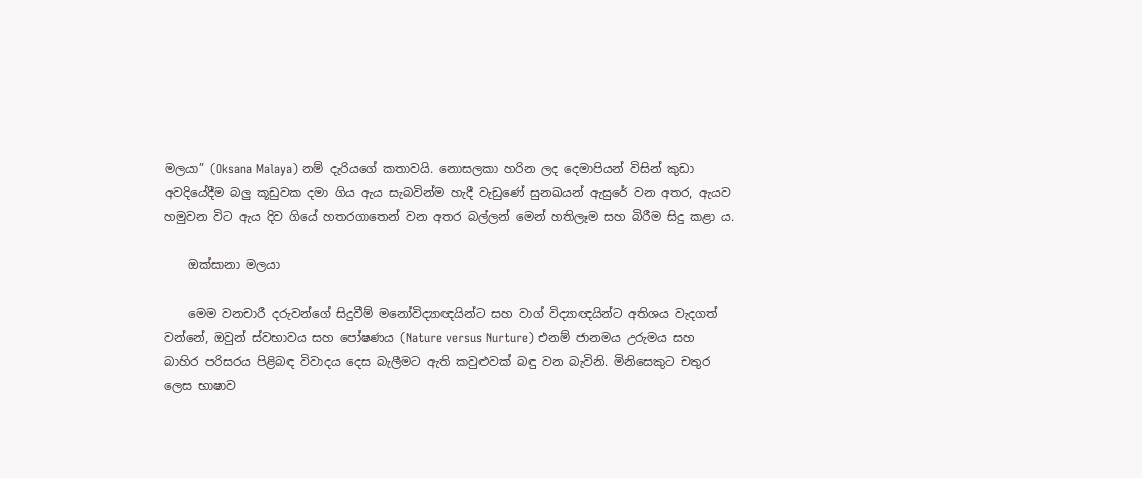මලයා” (Oksana Malaya) නම් දැරියගේ කතාවයි. නොසලකා හරින ලද දෙමාපියන් විසින් කුඩා අවදියේදීම බලු කූඩුවක දමා ගිය ඇය සැබවින්ම හැදී වැඩුණේ සුනඛයන් ඇසුරේ වන අතර, ඇයව හමුවන විට ඇය දිව ගියේ හතරගාතෙන් වන අතර බල්ලන් මෙන් හතිලෑම සහ බිරීම සිදු කළා ය.

    ඔක්සානා මලයා

    මෙම වනචාරී දරුවන්ගේ සිදුවීම් මනෝවිද්‍යාඥයින්ට සහ වාග් විද්‍යාඥයින්ට අතිශය වැදගත් වන්නේ, ඔවුන් ස්වභාවය සහ පෝෂණය (Nature versus Nurture) එනම් ජානමය උරුමය සහ බාහිර පරිසරය පිළිබඳ විවාදය දෙස බැලීමට ඇති කවුළුවක් බඳු වන බැවිනි. මිනිසෙකුට චතුර ලෙස භාෂාව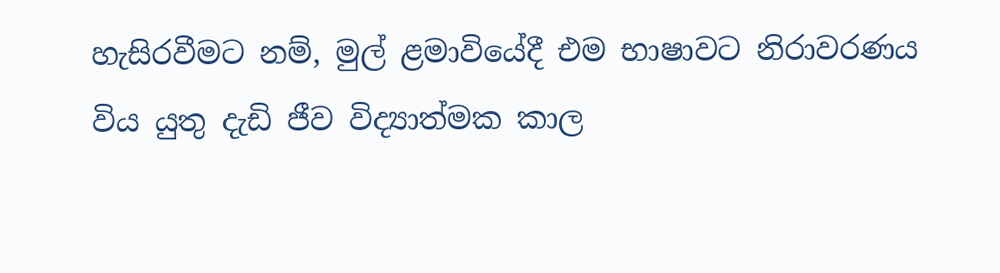හැසිරවීමට නම්, මුල් ළමාවියේදී එම භාෂාවට නිරාවරණය විය යුතු දැඩි ජීව විද්‍යාත්මක කාල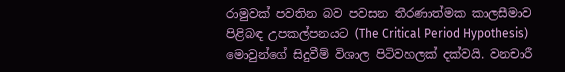රාමුවක් පවතින බව පවසන තීරණාත්මක කාලසීමාව පිළිබඳ උපකල්පනයට (The Critical Period Hypothesis) මොවුන්ගේ සිදුවීම් විශාල පිටිවහලක් දක්වයි. වනචාරී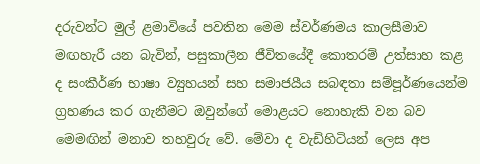දරුවන්ට මුල් ළමාවියේ පවතින මෙම ස්වර්ණමය කාලසීමාව මඟහැරී යන බැවින්, පසුකාලීන ජීවිතයේදී කොතරම් උත්සාහ කළ ද සංකීර්ණ භාෂා ව්‍යුහයන් සහ සමාජයීය සබඳතා සම්පූර්ණයෙන්ම ග්‍රහණය කර ගැනීමට ඔවුන්ගේ මොළයට නොහැකි වන බව මෙමඟින් මනාව තහවුරු වේ. මේවා ද වැඩිහිටියන් ලෙස අප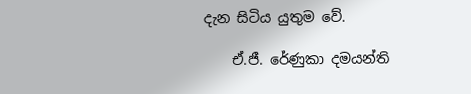දැන සිටිය යුතුම වේ.

    ඒ.ජී. රේණුකා දමයන්ති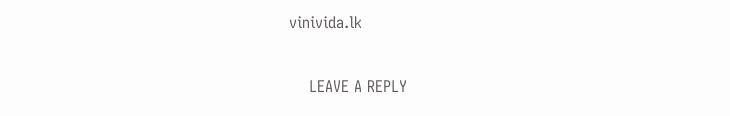vinivida.lk

    LEAVE A REPLY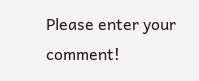Please enter your comment!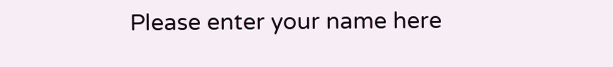Please enter your name here